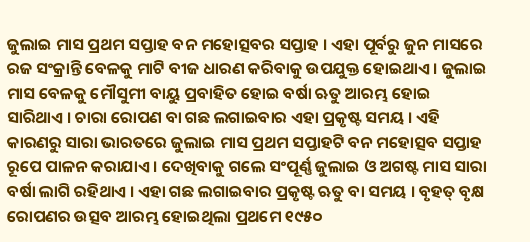ଜୁଲାଇ ମାସ ପ୍ରଥମ ସପ୍ତାହ ବନ ମହୋତ୍ସବର ସପ୍ତାହ । ଏହା ପୂର୍ବରୁ ଜୁନ ମାସରେ ରଜ ସଂକ୍ରାନ୍ତି ବେଳକୁ ମାଟି ବୀଜ ଧାରଣ କରିବାକୁ ଉପଯୁକ୍ତ ହୋଇଥାଏ । ଜୁଲାଇ ମାସ ବେଳକୁ ମୌସୁମୀ ବାୟୁ ପ୍ରବାହିତ ହୋଇ ବର୍ଷା ଋତୁ ଆରମ୍ଭ ହୋଇ ସାରିଥାଏ । ଚାରା ରୋପଣ ବା ଗଛ ଲଗାଇବାର ଏହା ପ୍ରକୃଷ୍ଟ ସମୟ । ଏହି କାରଣରୁ ସାରା ଭାରତରେ ଜୁଲାଇ ମାସ ପ୍ରଥମ ସପ୍ତାହଟି ବନ ମହୋତ୍ସବ ସପ୍ତାହ ରୂପେ ପାଳନ କରାଯାଏ । ଦେଖିବାକୁ ଗଲେ ସଂପୂର୍ଣ୍ଣ ଜୁଲାଇ ଓ ଅଗଷ୍ଟ ମାସ ସାରା ବର୍ଷା ଲାଗି ରହିଥାଏ । ଏହା ଗଛ ଲଗାଇବାର ପ୍ରକୃଷ୍ଟ ଋତୁ ବା ସମୟ । ବୃହତ୍ ବୃକ୍ଷ ରୋପଣର ଉତ୍ସବ ଆରମ୍ଭ ହୋଇଥିଲା ପ୍ରଥମେ ୧୯୫୦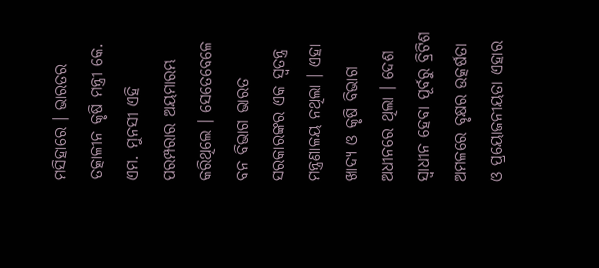ମସିହାରେ । ଭାରତର ତତ୍କାଳୀନ କୃଷି ମନ୍ତ୍ରୀ କେ. ଏମ. ମୁନସୀ ଏହି ପରମ୍ପରାର ଅୟମାରମ୍ଭ କରିଥିଲେ । ସେତେବେଳେ ବନ ବିଭାଗ ଭାରତ ସରକାରଙ୍କର ଏକ ସ୍ୱତନ୍ତ୍ର ମନ୍ତ୍ରଣାଳୟ ନଥିଲା । ଏହା ଖାଦ୍ୟ ଓ କୃଷି ବିଭାଗ ଅଧୀନରେ ଥିଲା । ଦେଶ ସ୍ୱାଧୀନ ହେବା ପୂର୍ବରୁ ବ୍ରିଟିଶ ଅମଳରେ ବୃକ୍ଷର ଉତ୍କର୍ଷତା ଓ ପ୍ରୟୋଜନୀୟତା ଏହାର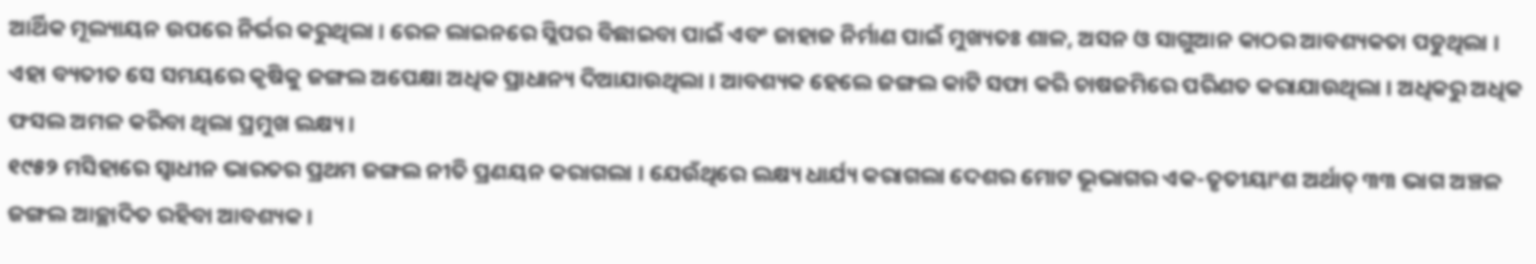ଆର୍ଥିକ ମୂଲ୍ୟାୟନ ଉପରେ ନିର୍ଭର କରୁଥିଲା । ରେଳ ଲାଇନରେ ସ୍ଲିପର ବିଛାଇବା ପାଇଁ ଏବଂ ଜାହାଜ ନିର୍ମାଣ ପାଇଁ ମୁଖ୍ୟତଃ ଶାଳ, ଅସନ ଓ ସାଗୁଆନ କାଠର ଆବଶ୍ୟକତା ପଡୁଥିଲା । ଏହା ବ୍ୟତୀତ ସେ ସମୟରେ କୃଷିକୁ ଜଙ୍ଗଲ ଅପେକ୍ଷା ଅଧିକ ପ୍ରାଧାନ୍ୟ ଦିଆଯାଉଥିଲା । ଆବଶ୍ୟକ ହେଲେ ଜଙ୍ଗଲ କାଟି ସଫା କରି ଚାଷଜମିରେ ପରିଣତ କରାଯାଉଥିଲା । ଅଧିକରୁ ଅଧିକ ଫସଲ ଅମଳ କରିବା ଥିଲା ପ୍ରମୁଖ ଲକ୍ଷ୍ୟ ।
୧୯୫୨ ମସିହାରେ ସ୍ୱାଧୀନ ଭାରତର ପ୍ରଥମ ଜଙ୍ଗଲ ନୀତି ପ୍ରଣୟନ କରାଗଲା । ଯେଉଁଥିରେ ଲକ୍ଷ୍ୟ ଧାର୍ଯ୍ୟ କରାଗଲା ଦେଶର ମୋଟ ଭୂଭାଗର ଏକ-ତୃତୀୟାଂଶ ଅର୍ଥାତ୍ ୩୩ ଭାଗ ଅଞ୍ଚଳ ଜଙ୍ଗଲ ଆଚ୍ଛାଦିତ ରହିବା ଆବଶ୍ୟକ ।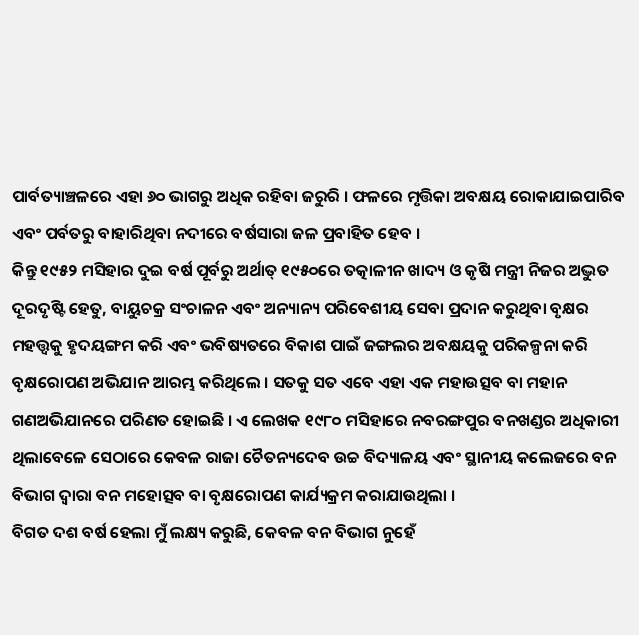ପାର୍ବତ୍ୟାଞ୍ଚଳରେ ଏହା ୬୦ ଭାଗରୁ ଅଧିକ ରହିବା ଜରୁରି । ଫଳରେ ମୃତ୍ତିକା ଅବକ୍ଷୟ ରୋକାଯାଇପାରିବ ଏବଂ ପର୍ବତରୁ ବାହାରିଥିବା ନଦୀରେ ବର୍ଷସାରା ଜଳ ପ୍ରବାହିତ ହେବ ।
କିନ୍ତୁ ୧୯୫୨ ମସିହାର ଦୁଇ ବର୍ଷ ପୂର୍ବରୁ ଅର୍ଥାତ୍ ୧୯୫୦ରେ ତତ୍କାଳୀନ ଖାଦ୍ୟ ଓ କୃଷି ମନ୍ତ୍ରୀ ନିଜର ଅଦ୍ଭୁତ ଦୂରଦୃଷ୍ଟି ହେତୁ, ବାୟୁଚକ୍ର ସଂଚାଳନ ଏବଂ ଅନ୍ୟାନ୍ୟ ପରିବେଶୀୟ ସେବା ପ୍ରଦାନ କରୁଥିବା ବୃକ୍ଷର ମହତ୍ତ୍ୱକୁ ହୃଦୟଙ୍ଗମ କରି ଏବଂ ଭବିଷ୍ୟତରେ ବିକାଶ ପାଇଁ ଜଙ୍ଗଲର ଅବକ୍ଷୟକୁ ପରିକଳ୍ପନା କରି ବୃକ୍ଷରୋପଣ ଅଭିଯାନ ଆରମ୍ଭ କରିଥିଲେ । ସତକୁ ସତ ଏବେ ଏହା ଏକ ମହାଉତ୍ସବ ବା ମହାନ ଗଣଅଭିଯାନରେ ପରିଣତ ହୋଇଛି । ଏ ଲେଖକ ୧୯୮୦ ମସିହାରେ ନବରଙ୍ଗପୁର ବନଖଣ୍ଡର ଅଧିକାରୀ ଥିଲାବେଳେ ସେଠାରେ କେବଳ ରାଜା ଚୈତନ୍ୟଦେବ ଉଚ୍ଚ ବିଦ୍ୟାଳୟ ଏବଂ ସ୍ଥାନୀୟ କଲେଜରେ ବନ ବିଭାଗ ଦ୍ୱାରା ବନ ମହୋତ୍ସବ ବା ବୃକ୍ଷରୋପଣ କାର୍ଯ୍ୟକ୍ରମ କରାଯାଉଥିଲା ।
ବିଗତ ଦଶ ବର୍ଷ ହେଲା ମୁଁ ଲକ୍ଷ୍ୟ କରୁଛି, କେବଳ ବନ ବିଭାଗ ନୁହେଁ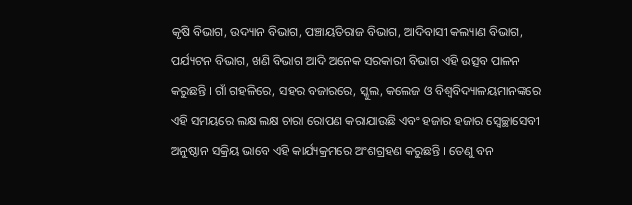କୃଷି ବିଭାଗ, ଉଦ୍ୟାନ ବିଭାଗ, ପଞ୍ଚାୟତିରାଜ ବିଭାଗ, ଆଦିବାସୀ କଲ୍ୟାଣ ବିଭାଗ, ପର୍ଯ୍ୟଟନ ବିଭାଗ, ଖଣି ବିଭାଗ ଆଦି ଅନେକ ସରକାରୀ ବିଭାଗ ଏହି ଉତ୍ସବ ପାଳନ କରୁଛନ୍ତି । ଗାଁ ଗହଳିରେ, ସହର ବଜାରରେ, ସ୍କୁଲ, କଲେଜ ଓ ବିଶ୍ୱବିଦ୍ୟାଳୟମାନଙ୍କରେ ଏହି ସମୟରେ ଲକ୍ଷ ଲକ୍ଷ ଚାରା ରୋପଣ କରାଯାଉଛି ଏବଂ ହଜାର ହଜାର ସ୍ୱେଚ୍ଛାସେବୀ ଅନୁଷ୍ଠାନ ସକ୍ରିୟ ଭାବେ ଏହି କାର୍ଯ୍ୟକ୍ରମରେ ଅଂଶଗ୍ରହଣ କରୁଛନ୍ତି । ତେଣୁ ବନ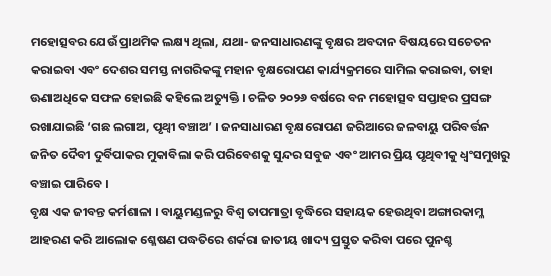ମହୋତ୍ସବର ଯେଉଁ ପ୍ରାଥମିକ ଲକ୍ଷ୍ୟ ଥିଲା, ଯଥା- ଜନସାଧାରଣଙ୍କୁ ବୃକ୍ଷର ଅବଦାନ ବିଷୟରେ ସଚେତନ କରାଇବା ଏବଂ ଦେଶର ସମସ୍ତ ନାଗରିକଙ୍କୁ ମହାନ ବୃକ୍ଷରୋପଣ କାର୍ଯ୍ୟକ୍ରମରେ ସାମିଲ କରାଇବା, ତାହା ଊଣାଅଧିକେ ସଫଳ ହୋଇଛି କହିଲେ ଅତ୍ୟୁକ୍ତି । ଚଳିତ ୨୦୨୬ ବର୍ଷରେ ବନ ମହୋତ୍ସବ ସପ୍ତାହର ପ୍ରସଙ୍ଗ ରଖାଯାଇଛି ‘ଗଛ ଲଗାଅ, ପୃଥ୍ୱୀ ବଞ୍ଚାଅ’ । ଜନସାଧାରଣ ବୃକ୍ଷରୋପଣ ଜରିଆରେ ଜଳବାୟୁ ପରିବର୍ତ୍ତନ ଜନିତ ଦୈବୀ ଦୁର୍ବିପାକର ମୁକାବିଲା କରି ପରିବେଶକୁ ସୁନ୍ଦର ସବୁଜ ଏବଂ ଆମର ପ୍ରିୟ ପୃଥିବୀକୁ ଧ୍ୱଂସମୁଖରୁ ବଞ୍ଚାଇ ପାରିବେ ।
ବୃକ୍ଷ ଏକ ଜୀବନ୍ତ କର୍ମଶାଳା । ବାୟୁମଣ୍ଡଳରୁ ବିଶ୍ୱ ତାପମାତ୍ରା ବୃଦ୍ଧିରେ ସହାୟକ ହେଉଥିବା ଅଙ୍ଗାରକାମ୍ଳ ଆହରଣ କରି ଆଲୋକ ଶ୍ଳେଷଣ ପଦ୍ଧତିରେ ଶର୍କରା ଜାତୀୟ ଖାଦ୍ୟ ପ୍ରସ୍ତୁତ କରିବା ପରେ ପୁନଶ୍ଚ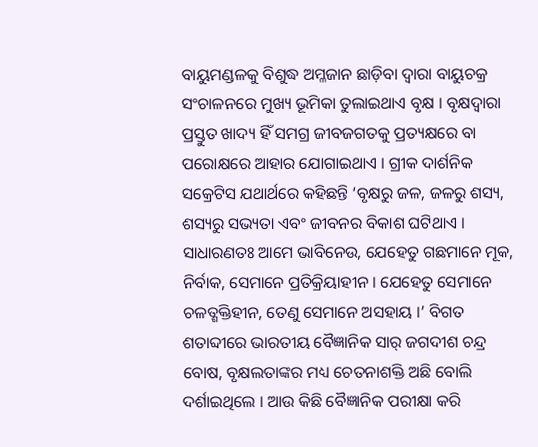ବାୟୁମଣ୍ଡଳକୁ ବିଶୁଦ୍ଧ ଅମ୍ଳଜାନ ଛାଡ଼ିବା ଦ୍ୱାରା ବାୟୁଚକ୍ର ସଂଚାଳନରେ ମୁଖ୍ୟ ଭୂମିକା ତୁଲାଇଥାଏ ବୃକ୍ଷ । ବୃକ୍ଷଦ୍ୱାରା ପ୍ରସ୍ତୁତ ଖାଦ୍ୟ ହିଁ ସମଗ୍ର ଜୀବଜଗତକୁ ପ୍ରତ୍ୟକ୍ଷରେ ବା ପରୋକ୍ଷରେ ଆହାର ଯୋଗାଇଥାଏ । ଗ୍ରୀକ ଦାର୍ଶନିକ ସକ୍ରେଟିସ ଯଥାର୍ଥରେ କହିଛନ୍ତି ‘ବୃକ୍ଷରୁ ଜଳ, ଜଳରୁ ଶସ୍ୟ, ଶସ୍ୟରୁ ସଭ୍ୟତା ଏବଂ ଜୀବନର ବିକାଶ ଘଟିଥାଏ । ସାଧାରଣତଃ ଆମେ ଭାବିନେଉ, ଯେହେତୁ ଗଛମାନେ ମୂକ, ନିର୍ବାକ, ସେମାନେ ପ୍ରତିକ୍ରିୟାହୀନ । ଯେହେତୁ ସେମାନେ ଚଳତ୍ଶକ୍ତିହୀନ, ତେଣୁ ସେମାନେ ଅସହାୟ ।’ ବିଗତ ଶତାବ୍ଦୀରେ ଭାରତୀୟ ବୈଜ୍ଞାନିକ ସାର୍ ଜଗଦୀଶ ଚନ୍ଦ୍ର ବୋଷ, ବୃକ୍ଷଲତାଙ୍କର ମଧ୍ୟ ଚେତନାଶକ୍ତି ଅଛି ବୋଲି ଦର୍ଶାଇଥିଲେ । ଆଉ କିଛି ବୈଜ୍ଞାନିକ ପରୀକ୍ଷା କରି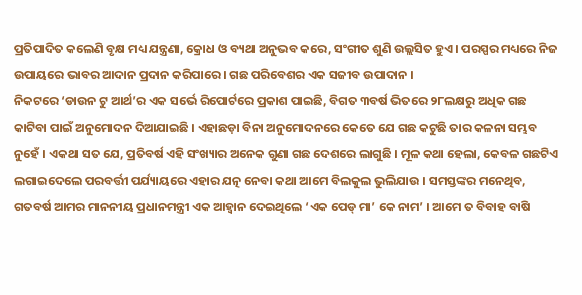ପ୍ରତିପାଦିତ କଲେଣି ବୃକ୍ଷ ମଧ୍ୟ ଯନ୍ତ୍ରଣା, କ୍ରୋଧ ଓ ବ୍ୟଥା ଅନୁଭବ କରେ, ସଂଗୀତ ଶୁଣି ଉଲ୍ଲସିତ ହୁଏ । ପରସ୍ପର ମଧ୍ୟରେ ନିଜ ଉପାୟରେ ଭାବର ଆଦାନ ପ୍ରଦାନ କରିପାରେ । ଗଛ ପରିବେଶର ଏକ ସଜୀବ ଉପାଦାନ ।
ନିକଟରେ ‘ଡାଉନ ଟୁ ଆର୍ଥ’ର ଏକ ସର୍ଭେ ରିପୋର୍ଟରେ ପ୍ରକାଶ ପାଇଛି, ବିଗତ ୩ବର୍ଷ ଭିତରେ ୨୮ଲକ୍ଷରୁ ଅଧିକ ଗଛ କାଟିବା ପାଇଁ ଅନୁମୋଦନ ଦିଆଯାଇଛି । ଏହାଛଡ଼ା ବିନା ଅନୁମୋଦନରେ କେତେ ଯେ ଗଛ କଟୁଛି ତାର କଳନା ସମ୍ଭବ ନୁହେଁ । ଏକଥା ସତ ଯେ, ପ୍ରତିବର୍ଷ ଏହି ସଂଖ୍ୟାର ଅନେକ ଗୁଣା ଗଛ ଦେଶରେ ଲାଗୁଛି । ମୂଳ କଥା ହେଲା, କେବଳ ଗଛଟିଏ ଲଗାଇଦେଲେ ପରବର୍ତ୍ତୀ ପର୍ଯ୍ୟାୟରେ ଏହାର ଯତ୍ନ ନେବା କଥା ଆମେ ବିଲକୁଲ ଭୁଲିଯାଉ । ସମସ୍ତଙ୍କର ମନେଥିବ, ଗତବର୍ଷ ଆମର ମାନନୀୟ ପ୍ରଧାନମନ୍ତ୍ରୀ ଏକ ଆହ୍ୱାନ ଦେଇଥିଲେ ‘ଏକ ପେଡ୍ ମା’ କେ ନାମ’ । ଆମେ ତ ବିବାହ ବାଷି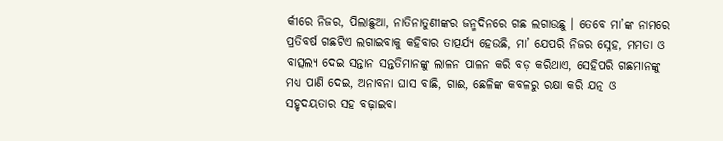ର୍କୀରେ ନିଜର, ପିଲାଛୁଆ, ନାତିନାତୁଣୀଙ୍କର ଜନ୍ମଦିନରେ ଗଛ ଲଗାଉଛୁ । ତେବେ ମା’ଙ୍କ ନାମରେ ପ୍ରତିବର୍ଷ ଗଛଟିଏ ଲଗାଇବାକୁ କହିବାର ତାତ୍ପର୍ଯ୍ୟ ହେଉଛି, ମା’ ଯେପରି ନିଜର ସ୍ନେହ, ମମତା ଓ ବାତ୍ସଲ୍ୟ ଦେଇ ସନ୍ତାନ ସନ୍ତତିମାନଙ୍କୁ ଲାଳନ ପାଳନ କରି ବଡ଼ କରିଥାଏ, ସେହିପରି ଗଛମାନଙ୍କୁ ମଧ୍ୟ ପାଣି ଦେଇ, ଅନାବନା ଘାସ ବାଛି, ଗାଈ, ଛେଳିଙ୍କ କବଳରୁ ରକ୍ଷା କରି ଯତ୍ନ ଓ ସହୃଦୟତାର ସହ ବଢ଼ାଇବା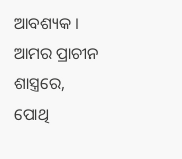ଆବଶ୍ୟକ ।
ଆମର ପ୍ରାଚୀନ ଶାସ୍ତ୍ରରେ, ପୋଥି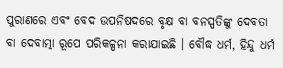ପୁରାଣରେ ଏବଂ ବେଦ ଉପନିଷଦରେ ବୃକ୍ଷ ବା ବନସ୍ପତିଙ୍କୁ ଦେବତା ବା ଦେବାତ୍ମା ରୂପେ ପରିକଳ୍ପନା କରାଯାଇଛି । ବୌଦ୍ଧ ଧର୍ମ, ହିନ୍ଦୁ ଧର୍ମ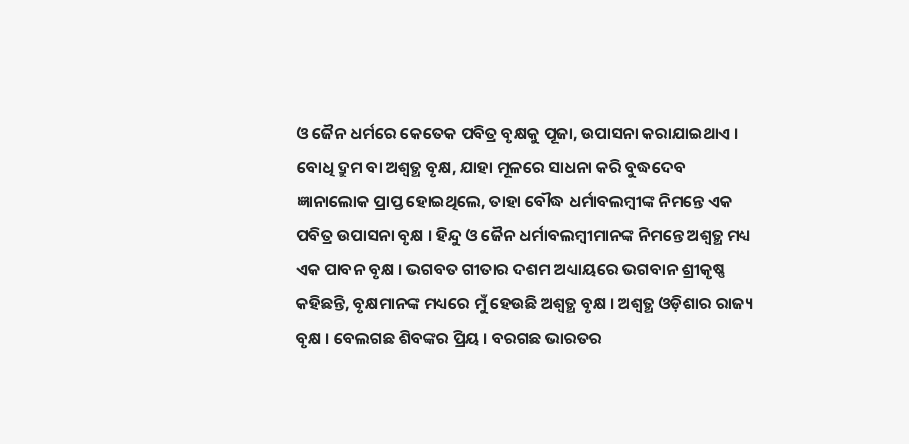ଓ ଜୈନ ଧର୍ମରେ କେତେକ ପବିତ୍ର ବୃକ୍ଷକୁ ପୂଜା, ଉପାସନା କରାଯାଇଥାଏ । ବୋଧି ଦ୍ରୁମ ବା ଅଶ୍ୱତ୍ଥ ବୃକ୍ଷ, ଯାହା ମୂଳରେ ସାଧନା କରି ବୁଦ୍ଧଦେବ ଜ୍ଞାନାଲୋକ ପ୍ରାପ୍ତ ହୋଇଥିଲେ, ତାହା ବୌଦ୍ଧ ଧର୍ମାବଲମ୍ବୀଙ୍କ ନିମନ୍ତେ ଏକ ପବିତ୍ର ଉପାସନା ବୃକ୍ଷ । ହିନ୍ଦୁ ଓ ଜୈନ ଧର୍ମାବଲମ୍ବୀମାନଙ୍କ ନିମନ୍ତେ ଅଶ୍ୱତ୍ଥ ମଧ୍ୟ ଏକ ପାବନ ବୃକ୍ଷ । ଭଗବତ ଗୀତାର ଦଶମ ଅଧ୍ୟାୟରେ ଭଗବାନ ଶ୍ରୀକୃଷ୍ଣ କହିଛନ୍ତି, ବୃକ୍ଷମାନଙ୍କ ମଧ୍ୟରେ ମୁଁ ହେଉଛି ଅଶ୍ୱତ୍ଥ ବୃକ୍ଷ । ଅଶ୍ୱତ୍ଥ ଓଡ଼ିଶାର ରାଜ୍ୟ ବୃକ୍ଷ । ବେଲଗଛ ଶିବଙ୍କର ପ୍ରିୟ । ବରଗଛ ଭାରତର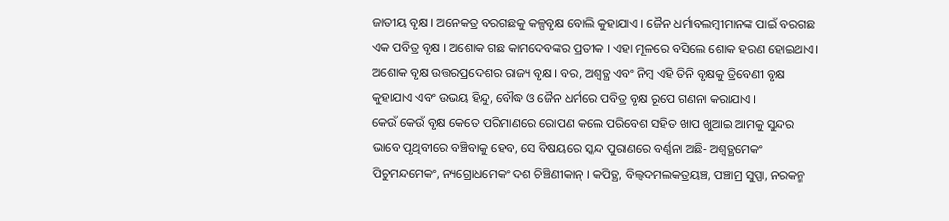ଜାତୀୟ ବୃକ୍ଷ । ଅନେକତ୍ର ବରଗଛକୁ କଳ୍ପବୃକ୍ଷ ବୋଲି କୁହାଯାଏ । ଜୈନ ଧର୍ମାବଲମ୍ବୀମାନଙ୍କ ପାଇଁ ବରଗଛ ଏକ ପବିତ୍ର ବୃକ୍ଷ । ଅଶୋକ ଗଛ କାମଦେବଙ୍କର ପ୍ରତୀକ । ଏହା ମୂଳରେ ବସିଲେ ଶୋକ ହରଣ ହୋଇଥାଏ। ଅଶୋକ ବୃକ୍ଷ ଉତ୍ତରପ୍ରଦେଶର ରାଜ୍ୟ ବୃକ୍ଷ । ବର, ଅଶ୍ୱତ୍ଥ ଏବଂ ନିମ୍ବ ଏହି ତିନି ବୃକ୍ଷକୁ ତ୍ରିବେଣୀ ବୃକ୍ଷ କୁହାଯାଏ ଏବଂ ଉଭୟ ହିନ୍ଦୁ, ବୌଦ୍ଧ ଓ ଜୈନ ଧର୍ମରେ ପବିତ୍ର ବୃକ୍ଷ ରୂପେ ଗଣନା କରାଯାଏ ।
କେଉଁ କେଉଁ ବୃକ୍ଷ କେତେ ପରିମାଣରେ ରୋପଣ କଲେ ପରିବେଶ ସହିତ ଖାପ ଖୁଆଇ ଆମକୁ ସୁନ୍ଦର ଭାବେ ପୃଥିବୀରେ ବଞ୍ଚିବାକୁ ହେବ, ସେ ବିଷୟରେ ସ୍କନ୍ଦ ପୁରାଣରେ ବର୍ଣ୍ଣନା ଅଛି- ଅଶ୍ୱତ୍ଥମେକଂ ପିଚୁମନ୍ଦମେକଂ, ନ୍ୟଗ୍ରୋଧମେକଂ ଦଶ ଚିଞ୍ଚିଣୀକାନ୍ । କପିତ୍ଥ, ବିଲ୍ୱଦମଲକତ୍ରୟଞ୍ଚ, ପଞ୍ଚାମ୍ର ସୁପ୍ପା, ନରକନ୍ମ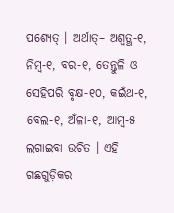ପଶ୍ୟେତ୍ । ଅର୍ଥାତ୍– ଅଶ୍ୱତ୍ଥ-୧, ନିମ୍ବ-୧, ବର-୧, ତେନ୍ତୁଳି ଓ ସେହିପରି ବୃକ୍ଷ-୧୦, କଇଁଥ-୧, ବେଲ-୧, ଅଁଳା-୧, ଆମ୍ବ-୫ ଲଗାଇବା ଉଚିତ । ଏହି ଗଛଗୁଡ଼ିକର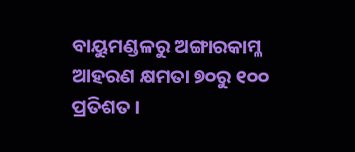ବାୟୁମଣ୍ଡଳରୁ ଅଙ୍ଗାରକାମ୍ଳ ଆହରଣ କ୍ଷମତା ୭୦ରୁ ୧୦୦ ପ୍ରତିଶତ ।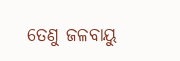ତେଣୁ ଜଳବାୟୁ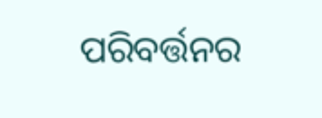ପରିବର୍ତ୍ତନର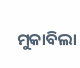ମୁକାବିଲା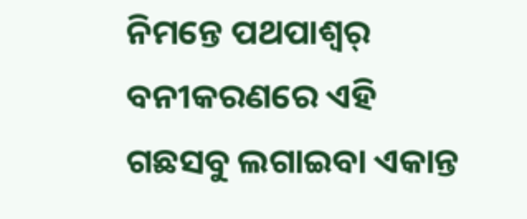ନିମନ୍ତେ ପଥପାଶ୍ୱର୍ ବନୀକରଣରେ ଏହି ଗଛସବୁ ଲଗାଇବା ଏକାନ୍ତ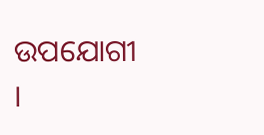ଉପଯୋଗୀ ।